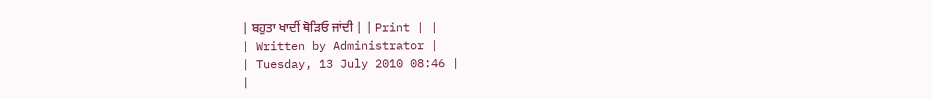| ਬਹੁਤਾ ਖਾਦੀਂ ਥੋੜਿਓ ਜਾਂਦੀ | | Print | |
| Written by Administrator |
| Tuesday, 13 July 2010 08:46 |
|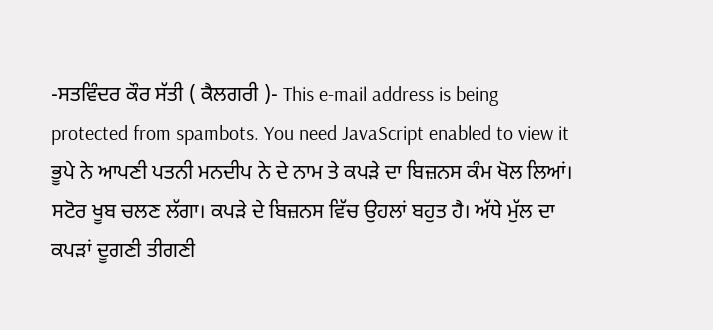-ਸਤਵਿੰਦਰ ਕੌਰ ਸੱਤੀ ( ਕੈਲਗਰੀ )- This e-mail address is being protected from spambots. You need JavaScript enabled to view it ਭੂਪੇ ਨੇ ਆਪਣੀ ਪਤਨੀ ਮਨਦੀਪ ਨੇ ਦੇ ਨਾਮ ਤੇ ਕਪੜੇ ਦਾ ਬਿਜ਼ਨਸ ਕੰਮ ਖੋਲ ਲਿਆਂ। ਸਟੋਰ ਖੂਬ ਚਲਣ ਲੱਗਾ। ਕਪੜੇ ਦੇ ਬਿਜ਼ਨਸ ਵਿੱਚ ਉਹਲਾਂ ਬਹੁਤ ਹੈ। ਅੱਧੇ ਮੁੱਲ ਦਾ ਕਪੜਾਂ ਦੂਗਣੀ ਤੀਗਣੀ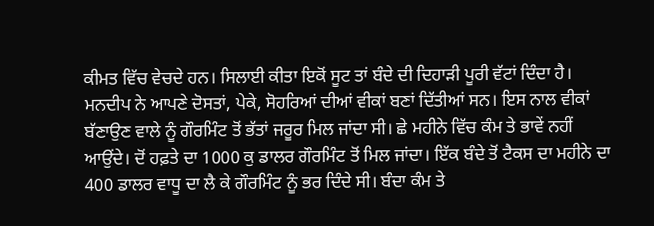ਕੀਮਤ ਵਿੱਚ ਵੇਚਦੇ ਹਨ। ਸਿਲਾਈ ਕੀਤਾ ਇਕੋਂ ਸੂਟ ਤਾਂ ਬੰਦੇ ਦੀ ਦਿਹਾੜੀ ਪੂਰੀ ਵੱਟਾਂ ਦਿੰਦਾ ਹੈ। ਮਨਦੀਪ ਨੇ ਆਪਣੇ ਦੋਸਤਾਂ, ਪੇਕੇ, ਸੋਹਰਿਆਂ ਦੀਆਂ ਵੀਕਾਂ ਬਣਾਂ ਦਿੱਤੀਆਂ ਸਨ। ਇਸ ਨਾਲ ਵੀਕਾਂ ਬੱਣਾਉਣ ਵਾਲੇ ਨੂੰ ਗੌਰਮਿੰਟ ਤੋਂ ਭੱਤਾਂ ਜਰੂਰ ਮਿਲ ਜਾਂਦਾ ਸੀ। ਛੇ ਮਹੀਨੇ ਵਿੱਚ ਕੰਮ ਤੇ ਭਾਵੇਂ ਨਹੀਂ ਆਉਂਦੇ। ਦੋਂ ਹਫ਼ਤੇ ਦਾ 1000 ਕੁ ਡਾਲਰ ਗੌਰਮਿੰਟ ਤੋਂ ਮਿਲ ਜਾਂਦਾ। ਇੱਕ ਬੰਦੇ ਤੋਂ ਟੈਕਸ ਦਾ ਮਹੀਨੇ ਦਾ 400 ਡਾਲਰ ਵਾਧੂ ਦਾ ਲੈ ਕੇ ਗੌਰਮਿੰਟ ਨੂੰ ਭਰ ਦਿੰਦੇ ਸੀ। ਬੰਦਾ ਕੰਮ ਤੇ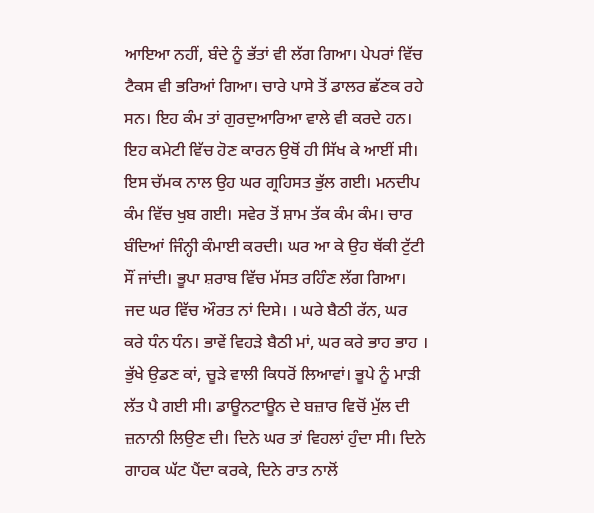ਆਇਆ ਨਹੀਂ, ਬੰਦੇ ਨੂੰ ਭੱਤਾਂ ਵੀ ਲੱਗ ਗਿਆ। ਪੇਪਰਾਂ ਵਿੱਚ ਟੈਕਸ ਵੀ ਭਰਿਆਂ ਗਿਆ। ਚਾਰੇ ਪਾਸੇ ਤੋਂ ਡਾਲਰ ਛੱਣਕ ਰਹੇ ਸਨ। ਇਹ ਕੰਮ ਤਾਂ ਗੁਰਦੁਆਰਿਆ ਵਾਲੇ ਵੀ ਕਰਦੇ ਹਨ। ਇਹ ਕਮੇਟੀ ਵਿੱਚ ਹੋਣ ਕਾਰਨ ਉਥੋਂ ਹੀ ਸਿੱਖ ਕੇ ਆਈਂ ਸੀ। ਇਸ ਚੱਮਕ ਨਾਲ ਉਹ ਘਰ ਗ੍ਰਹਿਸਤ ਭੁੱਲ ਗਈ। ਮਨਦੀਪ ਕੰਮ ਵਿੱਚ ਖੁਬ ਗਈ। ਸਵੇਰ ਤੋਂ ਸ਼ਾਮ ਤੱਕ ਕੰਮ ਕੰਮ। ਚਾਰ ਬੰਦਿਆਂ ਜਿੰਨ੍ਹੀ ਕੰਮਾਈ ਕਰਦੀ। ਘਰ ਆ ਕੇ ਉਹ ਥੱਕੀ ਟੁੱਟੀ ਸੌਂ ਜਾਂਦੀ। ਭੂਪਾ ਸ਼ਰਾਬ ਵਿੱਚ ਮੱਸਤ ਰਹਿੰਣ ਲੱਗ ਗਿਆ। ਜਦ ਘਰ ਵਿੱਚ ਔਰਤ ਨਾਂ ਦਿਸੇ। । ਘਰੇ ਬੈਠੀ ਰੱਨ, ਘਰ ਕਰੇ ਧੰਨ ਧੰਨ। ਭਾਵੇਂ ਵਿਹੜੇ ਬੈਠੀ ਮਾਂ, ਘਰ ਕਰੇ ਭਾਹ ਭਾਹ । ਭੁੱਖੇ ਉਡਣ ਕਾਂ, ਚੂੜੇ ਵਾਲੀ ਕਿਧਰੋਂ ਲਿਆਵਾਂ। ਭੂਪੇ ਨੂੰ ਮਾੜੀ ਲੱਤ ਪੈ ਗਈ ਸੀ। ਡਾਊਨਟਾਊਨ ਦੇ ਬਜ਼ਾਰ ਵਿਚੋਂ ਮੁੱਲ ਦੀ ਜ਼ਨਾਨੀ ਲਿਉਣ ਦੀ। ਦਿਨੇ ਘਰ ਤਾਂ ਵਿਹਲਾਂ ਹੁੰਦਾ ਸੀ। ਦਿਨੇ ਗਾਹਕ ਘੱਟ ਪੈਂਦਾ ਕਰਕੇ, ਦਿਨੇ ਰਾਤ ਨਾਲੋਂ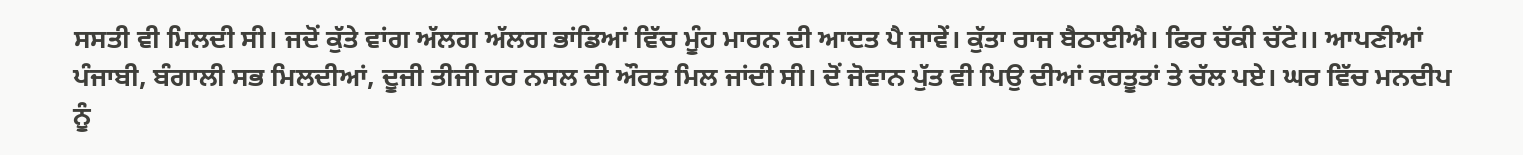ਸਸਤੀ ਵੀ ਮਿਲਦੀ ਸੀ। ਜਦੋਂ ਕੁੱਤੇ ਵਾਂਗ ਅੱਲਗ ਅੱਲਗ ਭਾਂਡਿਆਂ ਵਿੱਚ ਮੂੰਹ ਮਾਰਨ ਦੀ ਆਦਤ ਪੈ ਜਾਵੇਂ। ਕੁੱਤਾ ਰਾਜ ਬੈਠਾਈਐ। ਫਿਰ ਚੱਕੀ ਚੱਟੇ।। ਆਪਣੀਆਂ ਪੰਜਾਬੀ, ਬੰਗਾਲੀ ਸਭ ਮਿਲਦੀਆਂ, ਦੂਜੀ ਤੀਜੀ ਹਰ ਨਸਲ ਦੀ ਔਰਤ ਮਿਲ ਜਾਂਦੀ ਸੀ। ਦੋਂ ਜੋਵਾਨ ਪੁੱਤ ਵੀ ਪਿਉ ਦੀਆਂ ਕਰਤੂਤਾਂ ਤੇ ਚੱਲ ਪਏ। ਘਰ ਵਿੱਚ ਮਨਦੀਪ ਨੂੰ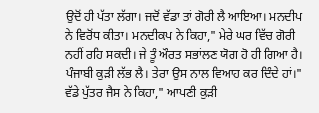ਉਦੋਂ ਹੀ ਪੱਤਾ ਲੱਗਾ। ਜਦੋਂ ਵੱਡਾ ਤਾਂ ਗੋਰੀ ਲੈ ਆਇਆ। ਮਨਦੀਪ ਨੇ ਵਿਰੋਂਧ ਕੀਤਾ। ਮਨਦੀਕਪ ਨੇ ਕਿਹਾ," ਮੇਰੇ ਘਰ ਵਿੱਚ ਗੋਰੀ ਨਹੀਂ ਰਹਿ ਸਕਦੀ। ਜੇ ਤੂੰ ਔਰਤ ਸਭਾਂਲਣ ਯੋਗ ਹੋ ਹੀ ਗਿਆ ਹੈ। ਪੰਜਾਬੀ ਕੁੜੀ ਲੱਭ ਲੈ। ਤੇਰਾ ਉਸ ਨਾਲ ਵਿਆਹ ਕਰ ਦਿੰਦੇ ਹਾਂ।" ਵੱਡੇ ਪੁੱਤਰ ਜੈਸ ਨੇ ਕਿਹਾ," ਆਪਣੀ ਕੁੜੀ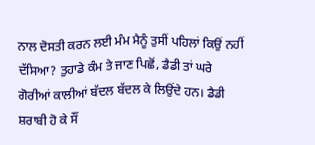ਨਾਲ ਦੋਸਤੀ ਕਰਨ ਲਈ ਮੰਮ ਮੈਨੂੰ ਤੁਸੀਂ ਪਹਿਲਾਂ ਕਿਉਂ ਨਹੀਂ ਦੱਸਿਆ? ਤੁਹਾਡੇ ਕੰਮ ਤੇ ਜਾਣ ਪਿਛੋਂ, ਡੈਡੀ ਤਾਂ ਘਰੇ ਗੋਰੀਆਂ ਕਾਲੀਆਂ ਬੱਦਲ ਬੱਦਲ ਕੇ ਲਿਉਂਦੇ ਹਨ। ਡੈਡੀ ਸ਼ਰਾਬੀ ਹੋ ਕੇ ਸੌਂ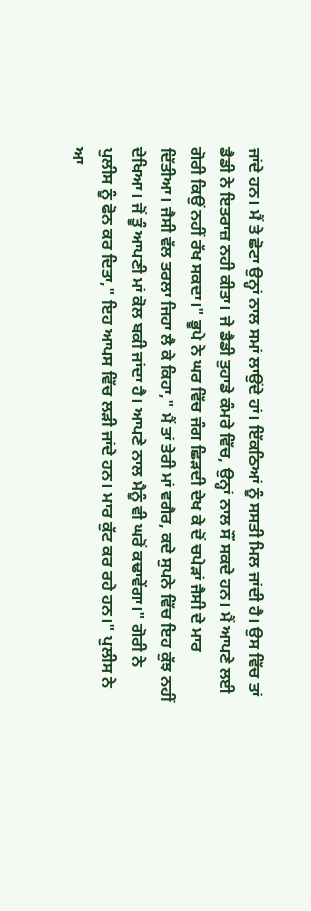ਜਾਂਦੇ ਹਨ। ਮੈਂ ਤੇ ਛੋਟਾ ਉਨ੍ਹਾਂ ਨਾਲ ਸਮਾਂ ਲਾਉਂਦੇ ਹਾਂ। ਇੱਕਠਿਆਂ ਨੂੰ ਸਸਤੀ ਮਿਲ ਜਾਂਦੀ ਹੈ। ਉਸ ਵਿੱਚ ਤਾਂ ਡੈਡੀ ਨੇ ਇਤਰਾਜ਼ ਨਹੀ ਕੀਤਾ। ਜੇ ਡੈਡੀ ਤੁਹਾਡੇ ਕੰਮਰੇ ਵਿੱਚ, ਉਨ੍ਹਾਂ ਨਾਲ ਸੌਂ ਸਕਦੇ ਹਨ। ਮੈਂ ਆਪਣੇ ਲਈ ਗੋਰੀ ਕਿਉਂ ਨਹੀਂ ਰੱਖ ਸਕਦਾ।" ਭੂਪੇ ਨੇ ਘਰ ਵਿੱਚ ਜੰਗ ਛਿੜਦੀ ਦੇਖ ਕੇ ਦੋਂ ਚਪੇੜਾਂ ਜੈਸੀ ਦੇ ਮਾਰ ਦਿੱਤੀਆ। ਜੈਸੀ ਵੱਲ ਤਰਲਾ ਜਿਹਾ ਲੈ ਕੇ ਕਿਹਾ," ਮੈਂ ਤਾਂ ਤੇਰੀ ਮਾਂ ਵਗੈਰ, ਕਦੇ ਸੁਪਨੇ ਵਿੱਚ ਇਹ ਕੁੱਝ ਨਹੀਂ ਦੇਖਿਆ। ਜੋਂ ਤੂੰ ਆਪਣੀ ਮਾਂ ਕੋਲ ਬਕੀ ਜਾਂਦਾ ਹੈ। ਆਪਣੇ ਨਾਲ ਮੈਨੂੰ ਵੀ ਘਰੋਂ ਕਢਾਵੇਂਗਾ।" ਗੋਰੀ ਨੇ ਪੁਲੀਸ ਨੂੰ ਫੋਨ ਕਰ ਦਿਤਾ," ਇਹ ਆਪਸ ਵਿੱਚ ਲੜੀ ਜਾਂਦੇ ਹਨ। ਮਾਰ ਕੁੱਟ ਕਰ ਰਹੇ ਹਨ।" ਪੁਲੀਸ ਨੇ ਆ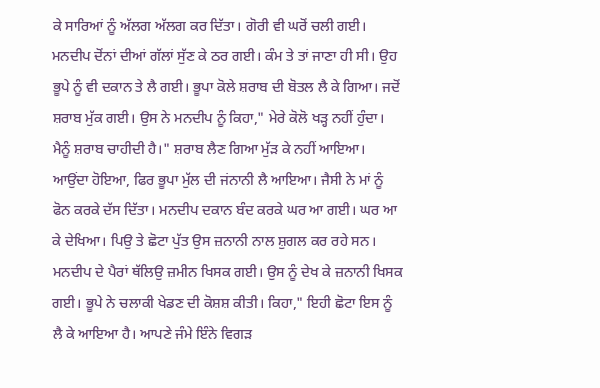ਕੇ ਸਾਰਿਆਂ ਨੂੰ ਅੱਲਗ ਅੱਲਗ ਕਰ ਦਿੱਤਾ। ਗੋਰੀ ਵੀ ਘਰੋਂ ਚਲੀ ਗਈ। ਮਨਦੀਪ ਦੋਂਨਾਂ ਦੀਆਂ ਗੱਲਾਂ ਸੁੱਣ ਕੇ ਠਰ ਗਈ। ਕੰਮ ਤੇ ਤਾਂ ਜਾਣਾ ਹੀ ਸੀ। ਉਹ ਭੂਪੇ ਨੂੰ ਵੀ ਦਕਾਨ ਤੇ ਲੈ ਗਈ। ਭੂਪਾ ਕੋਲੇ ਸ਼ਰਾਬ ਦੀ ਬੋਤਲ ਲੈ ਕੇ ਗਿਆ। ਜਦੋਂ ਸ਼ਰਾਬ ਮੁੱਕ ਗਈ। ਉਸ ਨੇ ਮਨਦੀਪ ਨੂੰ ਕਿਹਾ," ਮੇਰੇ ਕੋਲੋ ਖੜ੍ਹ ਨਹੀਂ ਹੁੰਦਾ। ਮੈਨੂੰ ਸ਼ਰਾਬ ਚਾਹੀਦੀ ਹੈ।" ਸ਼ਰਾਬ ਲੈਣ ਗਿਆ ਮੁੱੜ ਕੇ ਨਹੀਂ ਆਇਆ। ਆਉਂਦਾ ਹੋਇਆ, ਫਿਰ ਭੂਪਾ ਮੁੱਲ ਦੀ ਜਂਨਾਨੀ ਲੈ ਆਇਆ। ਜੈਸੀ ਨੇ ਮਾਂ ਨੂੰ ਫੋਨ ਕਰਕੇ ਦੱਸ ਦਿੱਤਾ। ਮਨਦੀਪ ਦਕਾਨ ਬੰਦ ਕਰਕੇ ਘਰ ਆ ਗਈ। ਘਰ ਆ ਕੇ ਦੇਖਿਆ। ਪਿਉ ਤੇ ਛੋਟਾ ਪੁੱਤ ਉਸ ਜ਼ਨਾਨੀ ਨਾਲ ਸ਼ੁਗਲ ਕਰ ਰਹੇ ਸਨ। ਮਨਦੀਪ ਦੇ ਪੈਰਾਂ ਥੱਲਿਉ ਜ਼ਮੀਨ ਖਿਸਕ ਗਈ। ਉਸ ਨੂੰ ਦੇਖ ਕੇ ਜ਼ਨਾਨੀ ਖਿਸਕ ਗਈ। ਭੂਪੇ ਨੇ ਚਲਾਕੀ ਖੇਡਣ ਦੀ ਕੋਸ਼ਸ਼ ਕੀਤੀ। ਕਿਹਾ," ਇਹੀ ਛੋਟਾ ਇਸ ਨੂੰ ਲੈ ਕੇ ਆਇਆ ਹੈ। ਆਪਣੇ ਜੰਮੇ ਇੰਨੇ ਵਿਗੜ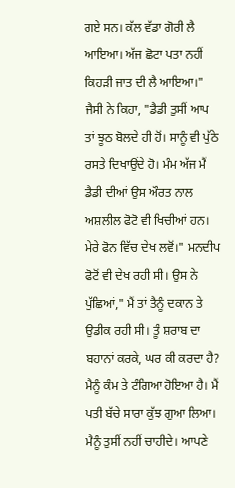ਗਏ ਸਨ। ਕੱਲ ਵੱਡਾ ਗੋਰੀ ਲੈ ਆਇਆ। ਅੱਜ ਛੋਟਾ ਪਤਾ ਨਹੀਂ ਕਿਹੜੀ ਜਾਤ ਦੀ ਲੈ ਆਇਆ।" ਜੈਸੀ ਨੇ ਕਿਹਾ, "ਡੈਡੀ ਤੁਸੀਂ ਆਪ ਤਾਂ ਝੂਠ ਬੋਲਦੇ ਹੀ ਹੋਂ। ਸਾਨੂੰ ਵੀ ਪੁੱਠੇ ਰਸਤੇ ਦਿਖਾਉਂਦੇ ਹੋ। ਮੰਮ ਅੱਜ ਮੈਂ ਡੈਡੀ ਦੀਆਂ ਉਸ ਔਰਤ ਨਾਲ ਅਸ਼ਲੀਲ ਫੋਟੋ ਵੀ ਖਿਚੀਆਂ ਹਨ। ਮੇਰੇ ਫੋਨ ਵਿੱਚ ਦੇਖ ਲਵੋਂ।" ਮਨਦੀਪ ਫੋਟੋਂ ਵੀ ਦੇਖ ਰਹੀ ਸੀ। ਉਸ ਨੇ ਪੁੱਛਿਆਂ," ਮੈਂ ਤਾਂ ਤੈਨੂੰ ਦਕਾਨ ਤੇ ਉਡੀਕ ਰਹੀ ਸੀ। ਤੂੰ ਸ਼ਰਾਬ ਦਾ ਬਹਾਨਾਂ ਕਰਕੇ, ਘਰ ਕੀ ਕਰਦਾ ਹੈ? ਮੈਨੂੰ ਕੰਮ ਤੇ ਟੰਗਿਆ ਹੋਇਆ ਹੈ। ਮੈਂ ਪਤੀ ਬੱਚੇ ਸਾਰਾ ਕੁੱਝ ਗੁਆ ਲਿਆ। ਮੈਨੂੰ ਤੁਸੀਂ ਨਹੀਂ ਚਾਹੀਦੇ। ਆਪਣੇ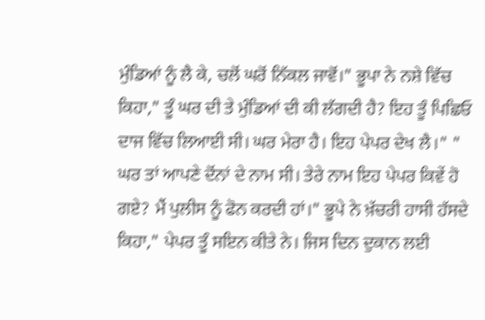ਮੁੰਡਿਆਂ ਨੂੰ ਲੈ ਕੇ, ਚਲੋਂ ਘਰੋਂ ਨਿੱਕਲ ਜਾਵੋਂ।" ਭੂਪਾ ਨੇ ਨਸ਼ੇ ਵਿੱਚ ਕਿਹਾ," ਤੂੰ ਘਰ ਦੀ ਤੇ ਮੁੰਡਿਆਂ ਦੀ ਕੀ ਲੱਗਦੀ ਹੈ? ਇਹ ਤੂੰ ਪਿਛਿਓ ਦਾਜ ਵਿੱਚ ਲਿਆਈ ਸੀ। ਘਰ ਮੇਰਾ ਹੈ। ਇਹ ਪੇਪਰ ਦੇਖ ਲੈ।" " ਘਰ ਤਾਂ ਆਪਣੇ ਦੋਂਨਾਂ ਦੇ ਨਾਮ ਸੀ। ਤੇਰੇ ਨਾਮ ਇਹ ਪੇਪਰ ਕਿਵੇਂ ਹੋ ਗਏ? ਮੈਂ ਪੁਲੀਸ ਨੂੰ ਫੋਨ ਕਰਦੀ ਹਾਂ।" ਭੂਪੇ ਨੇ ਖ਼ੱਚਰੀ ਹਾਸੀ ਹੱਸਦੇ ਕਿਹਾ," ਪੇਪਰ ਤੂੰ ਸਇਨ ਕੀਤੇ ਨੇ। ਜਿਸ ਦਿਨ ਦੁਕਾਨ ਲਈ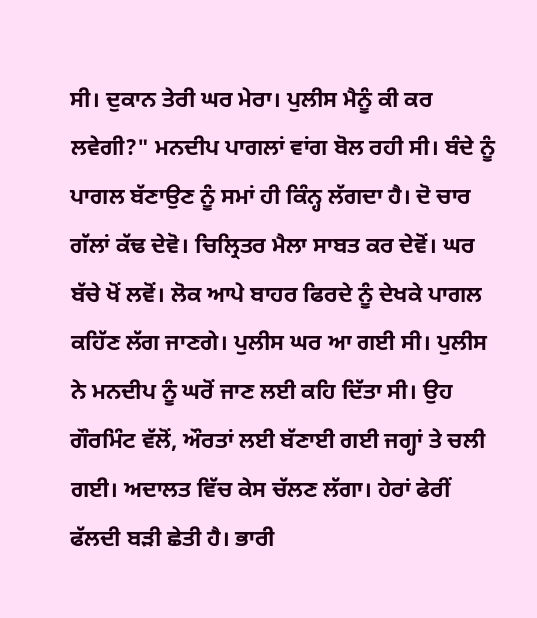ਸੀ। ਦੁਕਾਨ ਤੇਰੀ ਘਰ ਮੇਰਾ। ਪੁਲੀਸ ਮੈਨੂੰ ਕੀ ਕਰ ਲਵੇਗੀ?" ਮਨਦੀਪ ਪਾਗਲਾਂ ਵਾਂਗ ਬੋਲ ਰਹੀ ਸੀ। ਬੰਦੇ ਨੂੰ ਪਾਗਲ ਬੱਣਾਉਣ ਨੂੰ ਸਮਾਂ ਹੀ ਕਿੰਨ੍ਹ ਲੱਗਦਾ ਹੈ। ਦੋ ਚਾਰ ਗੱਲਾਂ ਕੱਢ ਦੇਵੋ। ਚਿਲ੍ਰਿਤਰ ਮੈਲਾ ਸਾਬਤ ਕਰ ਦੇਵੋਂ। ਘਰ ਬੱਚੇ ਖੋਂ ਲਵੋਂ। ਲੋਕ ਆਪੇ ਬਾਹਰ ਫਿਰਦੇ ਨੂੰ ਦੇਖਕੇ ਪਾਗਲ ਕਹਿੱਣ ਲੱਗ ਜਾਣਗੇ। ਪੁਲੀਸ ਘਰ ਆ ਗਈ ਸੀ। ਪੁਲੀਸ ਨੇ ਮਨਦੀਪ ਨੂੰ ਘਰੋਂ ਜਾਣ ਲਈ ਕਹਿ ਦਿੱਤਾ ਸੀ। ਉਹ ਗੌਰਮਿੰਟ ਵੱਲੋਂ, ਔਰਤਾਂ ਲਈ ਬੱਣਾਈ ਗਈ ਜਗ੍ਹਾਂ ਤੇ ਚਲੀ ਗਈ। ਅਦਾਲਤ ਵਿੱਚ ਕੇਸ ਚੱਲਣ ਲੱਗਾ। ਹੇਰਾਂ ਫੇਰੀਂ ਫੱਲਦੀ ਬੜੀ ਛੇਤੀ ਹੈ। ਭਾਰੀ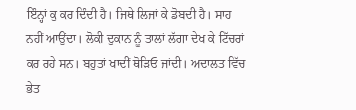ਇੰਨ੍ਹਾਂ ਕੁ ਕਰ ਦਿੰਦੀ ਹੈ। ਜਿਥੇ ਲਿਜਾਂ ਕੇ ਡੋਬਦੀ ਹੈ। ਸਾਹ ਨਹੀਂ ਆਉਂਦਾ। ਲੋਕੀ ਦੁਕਾਨ ਨੂੰ ਤਾਲਾਂ ਲੱਗਾ ਦੇਖ ਕੇ ਟਿੱਚਰਾਂ ਕਰ ਰਹੇ ਸਨ। ਬਹੁਤਾਂ ਖਾਦੀਂ ਥੋੜਿਓ ਜਾਂਦੀ। ਅਦਾਲਤ ਵਿੱਚ ਭੇਤ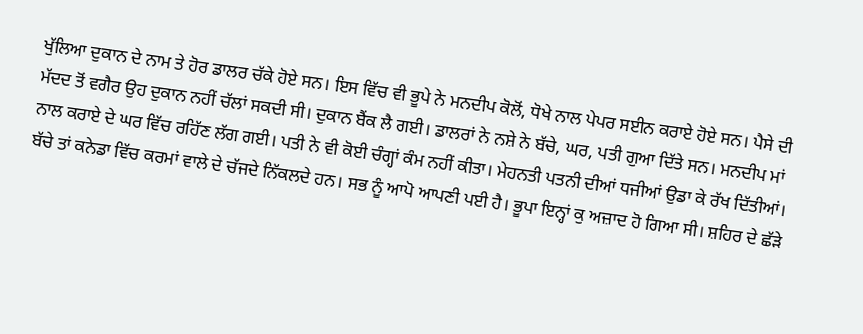ਖੁੱਲਿਆ ਦੁਕਾਨ ਦੇ ਨਾਮ ਤੇ ਹੋਰ ਡਾਲਰ ਚੱਕੇ ਹੋਏ ਸਨ। ਇਸ ਵਿੱਚ ਵੀ ਭੂਪੇ ਨੇ ਮਨਦੀਪ ਕੋਲੋਂ, ਧੋਖੇ ਨਾਲ ਪੇਪਰ ਸਈਨ ਕਰਾਏ ਹੋਏ ਸਨ। ਪੈਸੇ ਦੀ ਮੱਦਦ ਤੋਂ ਵਗੈਰ ਉਹ ਦੁਕਾਨ ਨਹੀਂ ਚੱਲਾਂ ਸਕਦੀ ਸੀ। ਦੁਕਾਨ ਬੈਂਕ ਲੈ ਗਈ। ਡਾਲਰਾਂ ਨੇ ਨਸ਼ੇ ਨੇ ਬੱਚੇ, ਘਰ, ਪਤੀ ਗੁਆ ਦਿੱਤੇ ਸਨ। ਮਨਦੀਪ ਮਾਂ ਨਾਲ ਕਰਾਏ ਦੇ ਘਰ ਵਿੱਚ ਰਹਿੱਣ ਲੱਗ ਗਈ। ਪਤੀ ਨੇ ਵੀ ਕੋਈ ਚੰਗ੍ਹਾਂ ਕੰਮ ਨਹੀਂ ਕੀਤਾ। ਮੇਹਨਤੀ ਪਤਨੀ ਦੀਆਂ ਧਜੀਆਂ ਉਡਾ ਕੇ ਰੱਖ ਦਿੱਤੀਆਂ। ਬੱਚੇ ਤਾਂ ਕਨੇਡਾ ਵਿੱਚ ਕਰਮਾਂ ਵਾਲੇ ਦੇ ਚੱਜਦੇ ਨਿੱਕਲਦੇ ਹਨ। ਸਭ ਨੂੰ ਆਪੋ ਆਪਣੀ ਪਈ ਹੈ। ਭੂਪਾ ਇਨ੍ਹਾਂ ਕੁ ਅਜ਼ਾਦ ਹੋ ਗਿਆ ਸੀ। ਸ਼ਹਿਰ ਦੇ ਛੱੜੇ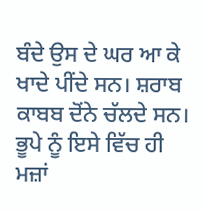ਬੰਦੇ ਉਸ ਦੇ ਘਰ ਆ ਕੇ ਖਾਦੇ ਪੀਂਦੇ ਸਨ। ਸ਼ਰਾਬ ਕਾਬਬ ਦੋਂਨੇ ਚੱਲਦੇ ਸਨ। ਭੂਪੇ ਨੂੰ ਇਸੇ ਵਿੱਚ ਹੀ ਮਜ਼ਾਂ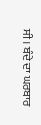ਸੀ। ਬੰਦੇ ਦਾ ਘਰਬਾਰ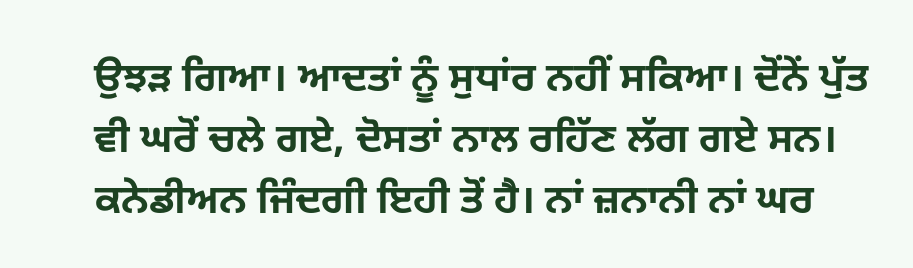ਉਝੜ ਗਿਆ। ਆਦਤਾਂ ਨੂੰ ਸੁਧਾਂਰ ਨਹੀਂ ਸਕਿਆ। ਦੋਂਨੇਂ ਪੁੱਤ ਵੀ ਘਰੋਂ ਚਲੇ ਗਏ, ਦੋਸਤਾਂ ਨਾਲ ਰਹਿੱਣ ਲੱਗ ਗਏ ਸਨ। ਕਨੇਡੀਅਨ ਜਿੰਦਗੀ ਇਹੀ ਤੋਂ ਹੈ। ਨਾਂ ਜ਼ਨਾਨੀ ਨਾਂ ਘਰ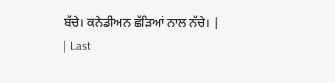ਬੱਚੇ। ਕਨੇਡੀਅਨ ਛੱੜਿਆਂ ਨਾਲ ਨੱਚੇ। |
| Last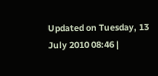Updated on Tuesday, 13 July 2010 08:46 |